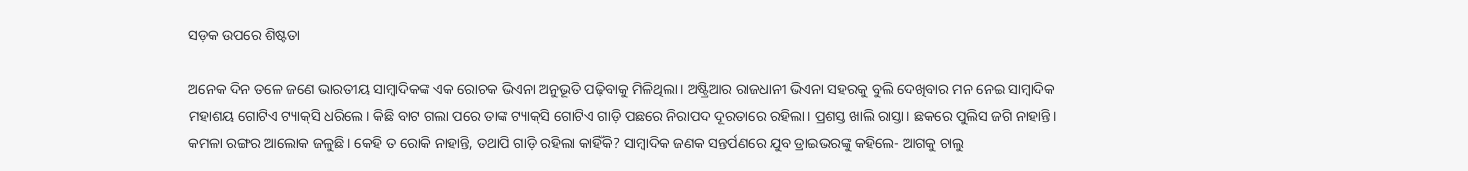ସଡ଼କ ଉପରେ ଶିଷ୍ଟତା

ଅନେକ ଦିନ ତଳେ ଜଣେ ଭାରତୀୟ ସାମ୍ବାଦିକଙ୍କ ଏକ ରୋଚକ ଭିଏନା ଅନୁଭୂତି ପଢ଼ିବାକୁ ମିଳିଥିଲା। ଅଷ୍ଟ୍ରିଆର ରାଜଧାନୀ ଭିଏନା ସହରକୁ ବୁଲି ଦେଖିବାର ମନ ନେଇ ସାମ୍ବାଦିକ ମହାଶୟ ଗୋଟିଏ ଟ୍ୟାକ୍‌ସି ଧରିଲେ। କିଛି ବାଟ ଗଲା ପରେ ତାଙ୍କ ଟ୍ୟାକ୍‌ସି ଗୋଟିଏ ଗାଡ଼ି ପଛରେ ନିରାପଦ ଦୂରତାରେ ରହିଲା। ପ୍ରଶସ୍ତ ଖାଲି ରାସ୍ତା। ଛକରେ ପୁଲିସ ଜଗି ନାହାନ୍ତି। କମଳା ରଙ୍ଗର ଆଲୋକ ଜଳୁଛି। କେହି ତ ରୋକି ନାହାନ୍ତି, ତଥାପି ଗାଡ଼ି ରହିଲା କାହିଁକି? ସାମ୍ବାଦିକ ଜଣକ ସନ୍ତର୍ପଣରେ ଯୁବ ଡ୍ରାଇଭରଙ୍କୁ କହିଲେ- ଆଗକୁ ଚାଲୁ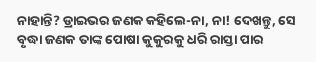ନାହାନ୍ତି? ଡ୍ରାଇଭର ଜଣକ କହିଲେ-ନା, ନା! ଦେଖନ୍ତୁ, ସେ ବୃଦ୍ଧା ଜଣକ ତାଙ୍କ ପୋଷା କୁକୁରକୁ ଧରି ରାସ୍ତା ପାର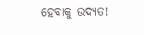ହେବାକୁ ଉଦ୍ୟତ!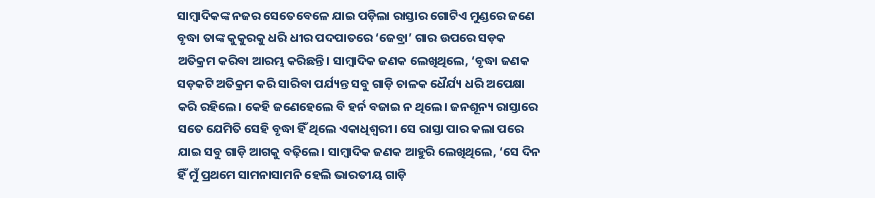ସାମ୍ବାଦିକଙ୍କ ନଜର ସେତେବେଳେ ଯାଇ ପଡ଼ିଲା ରାସ୍ତା‌ର ଗୋଟିଏ ମୁଣ୍ଡରେ ଜଣେ ବୃଦ୍ଧା ତାଙ୍କ କୁକୁରକୁ ଧରି ଧୀର ପଦପାତରେ ‘ଜେବ୍ରା’ ଗାର ଉପରେ ସଡ଼କ ଅତିକ୍ରମ କରିବା ଆରମ୍ଭ କରିଛନ୍ତି। ସାମ୍ବାଦିକ ଜଣକ ଲେଖିଥିଲେ, ‘ବୃଦ୍ଧା ଜଣକ ସଡ଼କଟି ଅତିକ୍ରମ କରି ସାରିବା ପର୍ଯ୍ୟନ୍ତ ସବୁ ଗାଡ଼ି ଚାଳକ ଧୈର୍ଯ୍ୟ ଧରି ଅପେକ୍ଷା କରି ରହିଲେ। କେହି ଜଣେହେଲେ ବି ହର୍ନ ବଜାଇ ନ ଥିଲେ। ଜନଶୂନ୍ୟ ରାସ୍ତାରେ ସତେ ଯେମିତି ସେହି ବୃଦ୍ଧା ହିଁ ଥିଲେ ଏକାଧିଶ୍ବରୀ। ସେ ରାସ୍ତା ପାର କଲା ପରେ ଯାଇ ସବୁ ଗାଡ଼ି ଆଗକୁ ବଢ଼ିଲେ। ସାମ୍ବାଦିକ ଜଣକ ଆହୁରି ଲେଖିଥିଲେ, ‘ସେ ଦିନ ହିଁ ମୁଁ ପ୍ରଥମେ ସାମନାସାମନି ହେଲି ଭାରତୀୟ ଗାଡ଼ି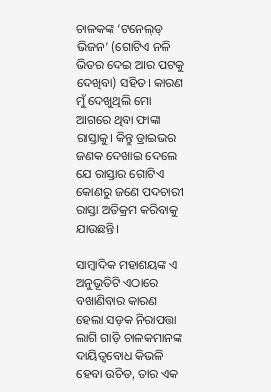ଚାଳକଙ୍କ ‘ଟନେଲ୍‌ଡ୍‌ ଭିଜନ’ (ଗୋଟିଏ ନଳି ଭିତର ଦେଇ ଆର ପଟକୁ ଦେଖିବା) ସହିତ। କାରଣ ମୁଁ ଦେଖୁଥିଲି ମୋ ଆଗରେ ଥିବା ଫାଙ୍କା ରାସ୍ତାକୁ। କିନ୍ତୁ ଡ୍ରାଇଭର ଜଣକ ଦେଖାଇ ଦେଲେ ଯେ ରାସ୍ତାର ଗୋଟିଏ କୋଣରୁ ଜଣେ ପଦଚାରୀ ରାସ୍ତା ଅତିକ୍ରମ କରିବାକୁ ଯାଉଛନ୍ତି।

ସାମ୍ବାଦିକ ମହାଶୟଙ୍କ ଏ ଅନୁଭୂତିଟି ଏଠାରେ ବଖାଣିବାର କାରଣ ହେଲା ସଡ଼କ ନିରାପତ୍ତା ଲାଗି ଗାଡ଼ି ଚାଳକମାନଙ୍କ ଦାୟିତ୍ବବୋଧ କିଭଳି ହେବା ଉଚିତ, ତାର ଏକ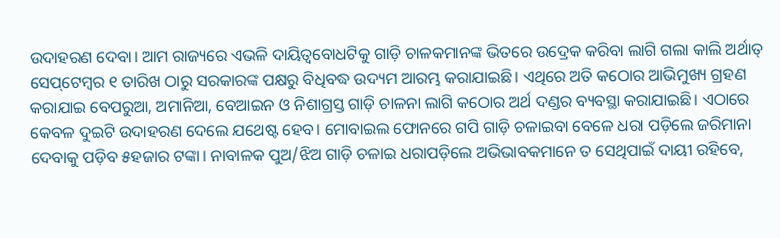ଉଦାହରଣ ଦେବା। ଆମ ରାଜ୍ୟରେ ଏଭଳି ଦାୟିତ୍ବବୋଧଟିକୁ ଗାଡ଼ି ଚାଳକମାନଙ୍କ ଭିତରେ ଉଦ୍ରେକ କରିବା ଲାଗି ଗଲା କାଲି ଅର୍ଥାତ୍‌ ସେପ୍‌ଟେମ୍ବର ୧ ତାରିଖ ଠାରୁ ସରକାରଙ୍କ ପକ୍ଷରୁ ବିଧିବଦ୍ଧ ଉଦ୍ୟମ ଆରମ୍ଭ କରାଯାଇଛି। ଏଥିରେ ଅତି କଠୋର ଆଭିମୁଖ୍ୟ ଗ୍ରହଣ କରାଯାଇ ବେପରୁଆ, ଅମାନିଆ, ବେଆଇନ ଓ ନିଶାଗ୍ରସ୍ତ ଗାଡ଼ି ଚାଳନା ଲାଗି କଠୋର ଅର୍ଥ ଦଣ୍ଡର ବ୍ୟବସ୍ଥା କରାଯାଇଛି। ଏଠାରେ କେବଳ ଦୁଇଟି ଉଦାହରଣ ଦେଲେ ଯଥେଷ୍ଟ ହେବ। ମୋବାଇଲ ଫୋନରେ ଗପି ଗାଡ଼ି ଚଳାଇବା ବେଳେ ଧରା ପଡ଼ିଲେ ଜରିମାନା ଦେବାକୁ ପଡ଼ିବ ୫ହଜାର ଟଙ୍କା। ନାବାଳକ ପୁଅ/ଝିଅ ଗାଡ଼ି ଚଳାଇ ଧରାପଡ଼ିଲେ ଅଭିଭାବକମାନେ ତ ସେଥିପାଇଁ ଦାୟୀ ରହିବେ,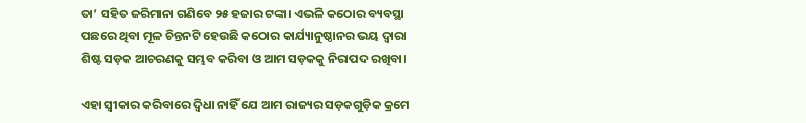ତା’ ସହିତ ଜରିମାନା ଗଣିବେ ୨୫ ହଜାର ଟଙ୍କା। ଏଭଳି କଠୋର ବ୍ୟବସ୍ଥା ପଛରେ ଥିବା ମୂଳ ଚିନ୍ତନଟି ହେଉଛି କଠୋର କାର୍ଯ୍ୟାନୁଷ୍ଠାନର ଭୟ ଦ୍ବାରା ଶିଷ୍ଟ ସଡ଼କ ଆଚରଣକୁ ସମ୍ଭବ କରିବା ଓ ଆମ ସଡ଼କକୁ ନିରାପଦ ରଖିବା।

ଏହା ସ୍ବୀକାର କରିବାରେ ଦ୍ବିଧା ନାହିଁ ଯେ ଆମ ରାଜ୍ୟର ସଡ଼କଗୁଡ଼ିକ କ୍ରମେ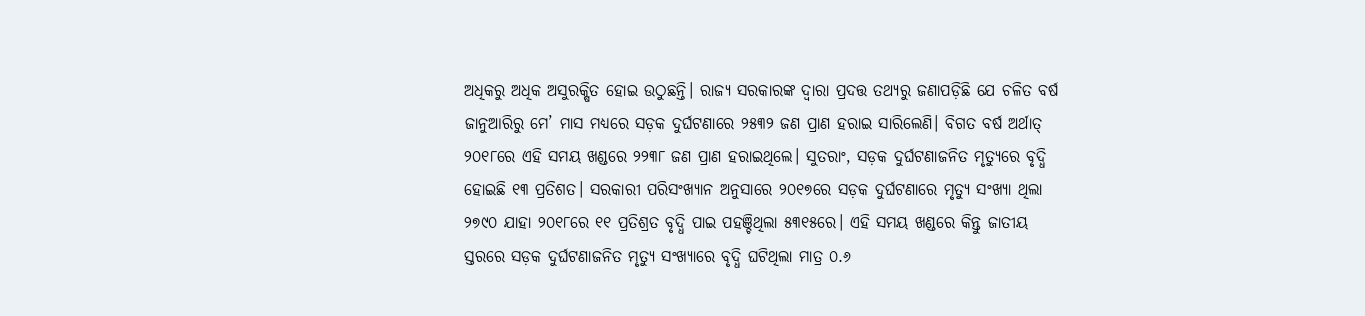ଅଧିକରୁ ଅଧିକ ଅସୁରକ୍ଷିତ ହୋଇ ଉଠୁଛନ୍ତି। ରାଜ୍ୟ ସରକାରଙ୍କ ଦ୍ବାରା ପ୍ରଦତ୍ତ ତଥ୍ୟରୁ ଜଣାପଡ଼ିଛି ଯେ ଚଳିତ ବର୍ଷ ଜାନୁଆରିରୁ ମେ’ ମାସ ମଧ୍ୟରେ ସଡ଼କ ଦୁର୍ଘଟଣାରେ ୨୫୩୨ ଜଣ ପ୍ରାଣ ହରାଇ ସାରିଲେଣି। ବିଗତ ବର୍ଷ ଅର୍ଥାତ୍‌ ୨୦୧୮ରେ ଏହି ସମୟ ଖଣ୍ଡରେ ୨୨୩୮ ଜଣ ପ୍ରାଣ ହରାଇଥିଲେ। ସୁତରାଂ, ସଡ଼କ ଦୁର୍ଘଟଣାଜନିତ ମୃତ୍ୟୁରେ ବୃଦ୍ଧି ହୋଇଛି ୧୩ ପ୍ରତିଶତ। ସରକାରୀ ପରିସଂଖ୍ୟାନ ଅନୁସାରେ ୨୦୧୭ରେ ସଡ଼କ ଦୁର୍ଘଟଣାରେ ମୃତ୍ୟୁ ସଂଖ୍ୟା ଥିଲା ୨୭୯୦ ଯାହା ୨୦୧୮ରେ ୧୧ ପ୍ରତିଶ୍ରତ ବୃଦ୍ଧି ପାଇ ପହଞ୍ଚିଥିଲା ୫୩୧୫ରେ। ଏହି ସମୟ ଖଣ୍ଡରେ କିନ୍ତୁ ଜାତୀୟ ସ୍ତରରେ ସଡ଼କ ଦୁର୍ଘଟଣାଜନିତ ମୃତ୍ୟୁ ସଂଖ୍ୟାରେ ବୃଦ୍ଧି ଘଟିଥିଲା ମାତ୍ର ୦.୬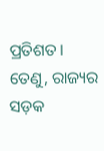ପ୍ରତିଶତ। ତେଣୁ, ରାଜ୍ୟର ସଡ଼କ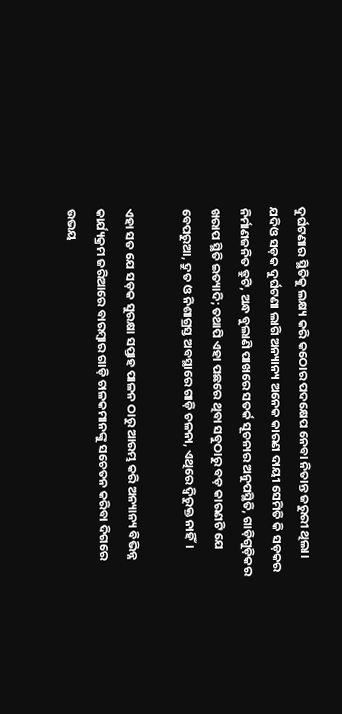ଦୁର୍ଘଟଣାର ସ୍ଥିତିକୁ ଲକ୍ଷ୍ୟ କରି କଠୋର ପଦକ୍ଷେପ ନେବା ନିତାନ୍ତ ଜରୁରୀ ଥିଲା। ଯଦିଓ ସଡ଼କ ଦୁର୍ଘଟଣା ଲାଗି ଅନ୍ୟାନ୍ୟ ଅନେକ କାରଣ ଦାୟୀ ସେମିତି କି ସଡ଼କର ନିର୍ମାଣଜନିତ ତ୍ରୁଟି, ଅନ୍ଧ ବୁଲାଣି ପାଖରେ ସତର୍କ ସୂଚନାର ଅନୁପସ୍ଥିତି, ଗାଡ଼ିଗୁଡ଼ିକର ଖରାପ ସ୍ଥିତି ଇତ୍ୟାଦି; ତଥାପି ଏହା ପଛରେ ଥିବା ସବୁଠାରୁ ବଡ଼ କାରଣଟି ଯେ ବେପରୁଆ, ଦ୍ରୁତ ଓ ନିଶାଗ୍ରସ୍ତ ଅବସ୍ଥାରେ ଗାଡ଼ି ଚଳନା, ଏଥିରେ ଦ୍ବିରୁକ୍ତ ନାହିଁ।

ଏହା ସତ ଯେ ସଡ଼କ ସୁରକ୍ଷା ସପ୍ତାହ ପାଳନ ଠାରୁ ଆରମ୍ଭ କରି ଅନ୍ୟାନ୍ୟ ବିଭିନ୍ନ କାର୍ଯ୍ୟକ୍ରମ ଜରିଆରେ ବାରମ୍ବାର ଗାଡ଼ି ଚାଳକମାନଙ୍କୁ ସଚେତନ କରିବା ଦିଗରେ ଉଭୟ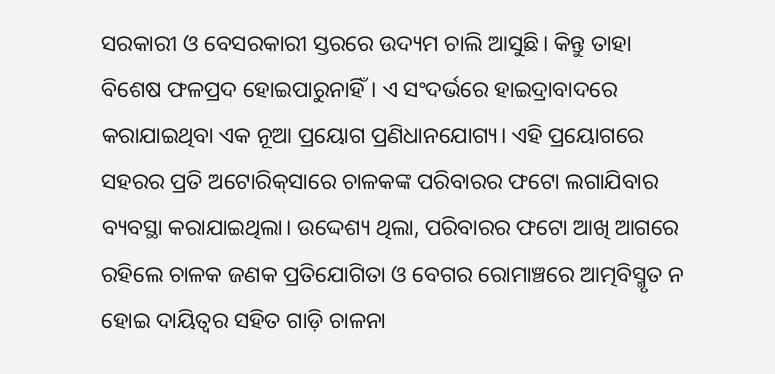ସରକାରୀ ଓ ବେସରକାରୀ ସ୍ତରରେ ଉଦ୍ୟମ ଚାଲି ଆସୁଛି। କିନ୍ତୁ ତାହା ବିଶେଷ ଫଳପ୍ରଦ ହୋଇପାରୁନାହିଁ। ଏ ସଂଦର୍ଭରେ ହାଇଦ୍ରାବାଦରେ କରାଯାଇଥିବା ଏକ ନୂଆ ପ୍ରୟୋଗ ପ୍ରଣିଧାନଯୋଗ୍ୟ। ଏହି ପ୍ରୟୋଗରେ ସହରର ପ୍ରତି ଅଟୋରିକ୍‌ସାରେ ଚାଳକଙ୍କ ପରିବାରର ଫଟୋ ଲଗାଯିବାର ବ୍ୟବସ୍ଥା‌ କରାଯାଇଥିଲା। ଉଦ୍ଦେଶ୍ୟ ଥିଲା, ପରିବାରର ଫଟୋ ଆଖି ଆଗରେ ରହିଲେ ଚାଳକ ଜଣକ ପ୍ରତିଯୋଗିତା ଓ ବେଗର ରୋମାଞ୍ଚରେ ଆତ୍ମବିସ୍ମୃତ ନ ହୋଇ ଦାୟିତ୍ବର ସହିତ ଗାଡ଼ି ଚାଳନା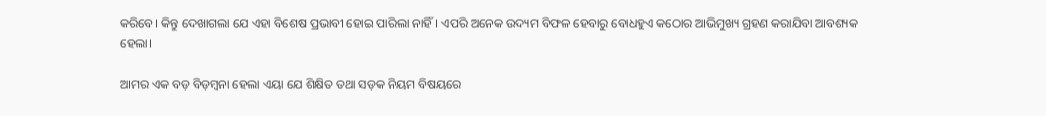କରିବେ। କିନ୍ତୁ ଦେଖାଗଲା ଯେ ଏହା ବିଶେଷ ପ୍ରଭାବୀ ହୋଇ ପାରିଲା ନାହିଁ। ଏପରି ଅନେକ ଉଦ୍ୟମ ବିଫଳ ହେବାରୁ ବୋଧହୁଏ କଠୋର ଆଭିମୁଖ୍ୟ ଗ୍ରହଣ କରାଯିବା ଆବଶ୍ୟକ ହେଲା।

ଆମର ଏକ ବଡ଼ ବିଡ଼ମ୍ବନା ହେଲା ଏୟା ଯେ ଶିକ୍ଷିତ ତଥା ସଡ଼କ ନିୟମ ବିଷୟରେ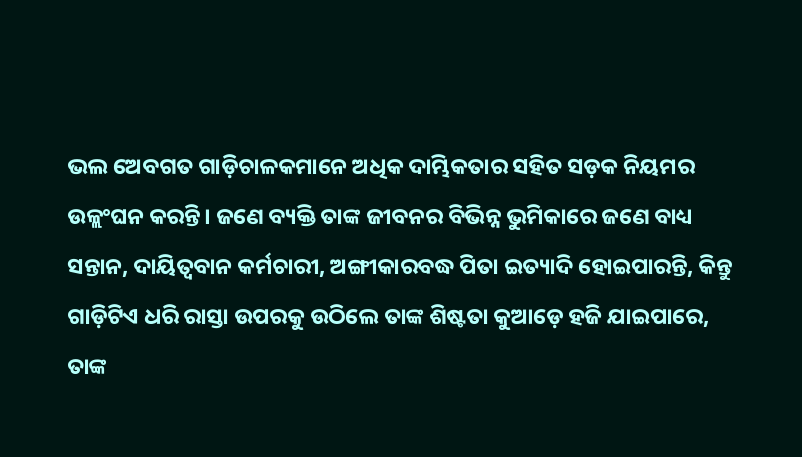ଭଲ ଅେବଗତ ଗାଡ଼ିଚାଳକମାନେ ଅଧିକ ଦାମ୍ଭିକତାର ସହିତ ସଡ଼କ ନିୟମର ଉଳ୍ଲଂଘନ କରନ୍ତି। ଜଣେ ବ୍ୟକ୍ତି ତାଙ୍କ ଜୀବନର ବିଭିନ୍ନ ଭୁମିକାରେ ଜଣେ ବାଧ୍ୟ ସନ୍ତାନ, ଦାୟିତ୍ବବାନ କର୍ମଚାରୀ, ଅଙ୍ଗୀକାରବଦ୍ଧ ପିତା ଇତ୍ୟାଦି ହୋଇପାରନ୍ତି, କିନ୍ତୁ ଗାଡ଼ିଟିଏ ଧରି ରାସ୍ତା ଉପରକୁ ଉଠିଲେ ତାଙ୍କ ଶିଷ୍ଟତା କୁଆଡ଼େ ହଜି ଯାଇପାରେ, ତାଙ୍କ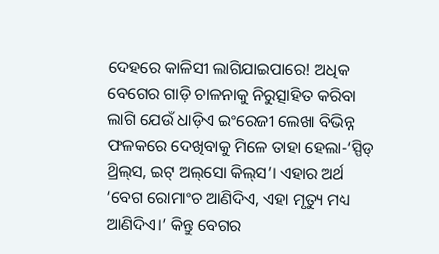ଦେହରେ କାଳିସୀ ଲାଗିଯାଇପାରେ! ଅଧିକ ବେଗ‌େର ଗାଡ଼ି ଚାଳନାକୁ ନିରୁତ୍ସାହିତ କରିବା ଲାଗି ଯେଉଁ ଧାଡ଼ିଏ ଇଂରେଜୀ ଲେଖା ବିଭିନ୍ନ ଫଳକରେ ଦେଖିବାକୁ ମିଳେ ତାହା ହେଲା-‘ସ୍ପିଡ୍‌ ଥ୍ରିଲ୍‌ସ, ଇଟ୍ ଅଲ୍‌ସୋ କିଲ୍‌ସ’। ଏହାର ଅର୍ଥ ‘ବେଗ ରୋମାଂଚ ଆଣିଦିଏ, ଏହା ମୃତ୍ୟୁ ମଧ୍ୟ ଆଣିଦିଏ।’ କିନ୍ତୁ ବେଗର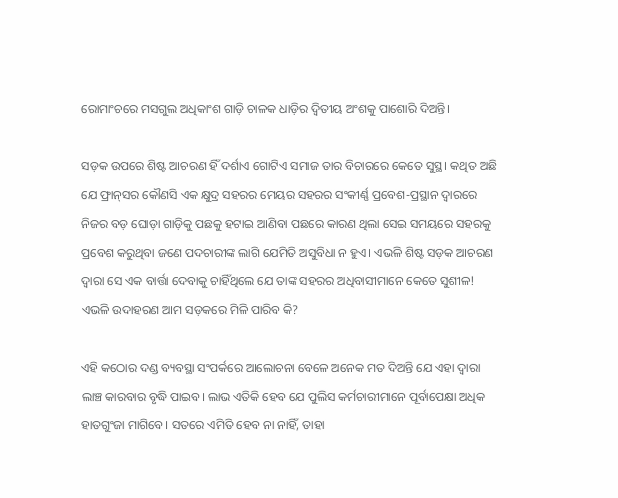ରୋମାଂଚରେ ମସଗୁଲ ଅଧିକାଂଶ ଗାଡ଼ି ଚାଳକ ଧାଡ଼ିର ଦ୍ବିତୀୟ ଅଂଶକୁ ପାଶୋରି ଦିଅନ୍ତି।

ସଡ଼କ ଉପରେ ଶିଷ୍ଟ ଆଚରଣ ହିଁ ଦର୍ଶାଏ ଗୋଟିଏ ସମାଜ ତାର ବିଚାରରେ କେତେ ସୁସ୍ଥ। କଥିତ ଅଛି ଯେ ଫ୍ରାନ୍‌ସର କୌଣସି ଏକ କ୍ଷୁଦ୍ର ସହରର ମେୟର ସହରର ସଂକୀର୍ଣ୍ଣ ପ୍ରବେଶ-ପ୍ରସ୍ଥାନ ଦ୍ବାରରେ ନିଜର ବଡ଼ ଘୋଡ଼ା ଗାଡ଼ିକୁ ପଛକୁ ହଟାଇ ଆଣିବା ପଛରେ କାରଣ ଥିଲା ସେଇ ସମୟରେ ସହରକୁ ପ୍ରବେଶ କରୁଥିବା ଜଣେ ପଦଚାରୀଙ୍କ ଲାଗି ଯେମିତି ଅସୁବିଧା ନ ହୁଏ। ଏଭଳି ଶିଷ୍ଟ ସଡ଼କ ଆଚରଣ ଦ୍ବାରା ସେ ଏକ ବାର୍ତ୍ତା ଦେବାକୁ ଚାହିଁଥିଲେ ଯେ ତାଙ୍କ ସହରର ଅଧିବାସୀମାନେ କେତେ ସୁଶୀଳ! ଏଭଳି ଉଦାହରଣ ଆମ ସଡ଼କରେ ମିଳି ପାରିବ କି?

ଏହି କଠୋର ଦଣ୍ଡ ବ୍ୟବସ୍ଥା ସଂପର୍କରେ ଆଲୋଚନା ବେଳେ ଅନେକ ମତ ଦିଅନ୍ତି ଯେ ଏହା ଦ୍ବାରା ଲାଞ୍ଚ କାରବାର ବୃଦ୍ଧି ପାଇବ। ଲାଭ ଏତିକି ହେବ ଯେ ପୁଲିସ କର୍ମଚାରୀମାନେ ପୂର୍ବାପେକ୍ଷା ଅଧିକ ହାତଗୁଂଜା ମାଗିବେ। ସତରେ ଏମିତି ହେବ ନା ନାହିଁ, ତାହା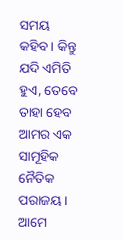ସମୟ କହିବ। କିନ୍ତୁ ଯଦି ଏମିତି ହୁଏ, ତେବେ ତାହା ହେବ ଆମର ଏକ ସାମୂହିକ ନୈତିକ ପରାଜୟ। ଆମେ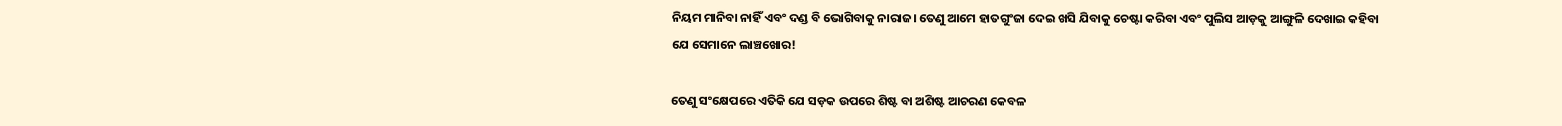ନିୟମ ମାନିବା ନାହିଁ ଏବଂ ଦଣ୍ଡ ବି ଭୋଗିବାକୁ ନାରାଜ। ତେଣୁ ଆମେ ହାତଗୁଂଜା ଦେଇ ଖସି ଯିବାକୁ ଚେଷ୍ଟା କରିବା ଏବଂ ପୁଲିସ ଆଡ଼କୁ ଆଙ୍ଗୁଳି ଦେଖାଇ କହିବା ଯେ ସେମାନେ ଲାଞ୍ଚଖୋର!

ତେଣୁ ସଂକ୍ଷେପରେ ଏତିକି ଯେ ସଡ଼କ ଉପରେ ଶିଷ୍ଟ ବା ଅଶିଷ୍ଟ ଆଚରଣ କେବଳ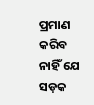ପ୍ରମାଣ କରିବ ନାହିଁ ଯେ ସଡ଼କ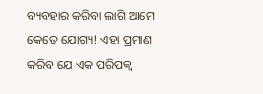ବ୍ୟବହାର କରିବା ଲାଗି ଆମେ କେତେ ଯୋଗ୍ୟ! ଏହା ପ୍ରମାଣ କରିବ ଯେ ଏକ ପରିପକ୍ବ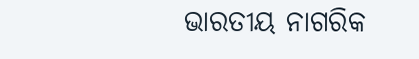ଭାରତୀୟ ନାଗରିକ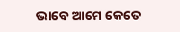ଭାବେ ଆମେ କେତେ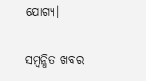ଯୋଗ୍ୟ।

ସମ୍ବନ୍ଧିତ ଖବର